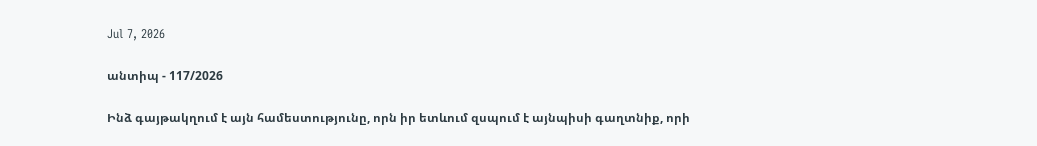Jul 7, 2026

անտիպ - 117/2026

Ինձ գայթակղում է այն համեստությունը, որն իր ետևում զսպում է այնպիսի գաղտնիք, որի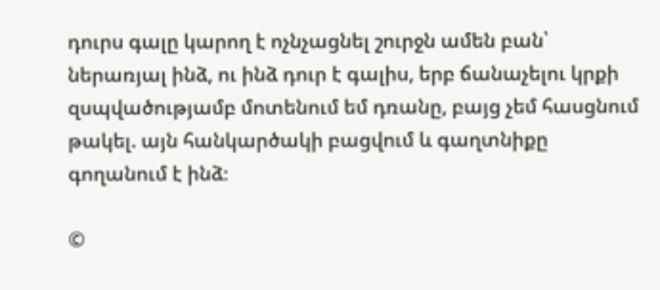դուրս գալը կարող է ոչնչացնել շուրջն ամեն բան՝ ներառյալ ինձ, ու ինձ դուր է գալիս, երբ ճանաչելու կրքի զսպվածությամբ մոտենում եմ դռանը, բայց չեմ հասցնում թակել. այն հանկարծակի բացվում և գաղտնիքը գողանում է ինձ։

©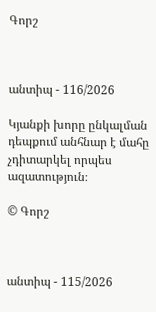Գորշ



անտիպ - 116/2026

Կյանքի խորը ընկալման դեպքում անհնար է մահը չդիտարկել որպես ազատություն։

© Գորշ



անտիպ - 115/2026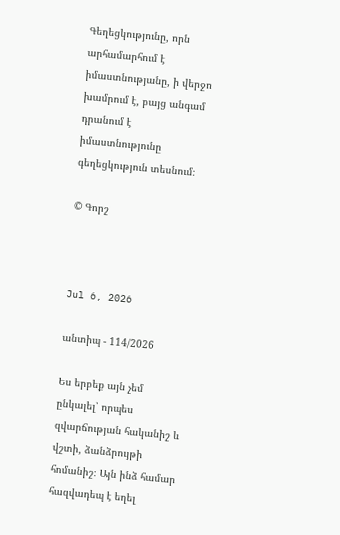Գեղեցկությունը, որն արհամարհում է իմաստնությանը, ի վերջո խամրում է, բայց անգամ դրանում է իմաստնությունը գեղեցկություն տեսնում։

© Գորշ



Jul 6, 2026

անտիպ - 114/2026

Ես երբեք այն չեմ ընկալել՝ որպես զվարճության հականիշ և վշտի, ձանձրույթի հոմանիշ։ Այն ինձ համար հազվադեպ է եղել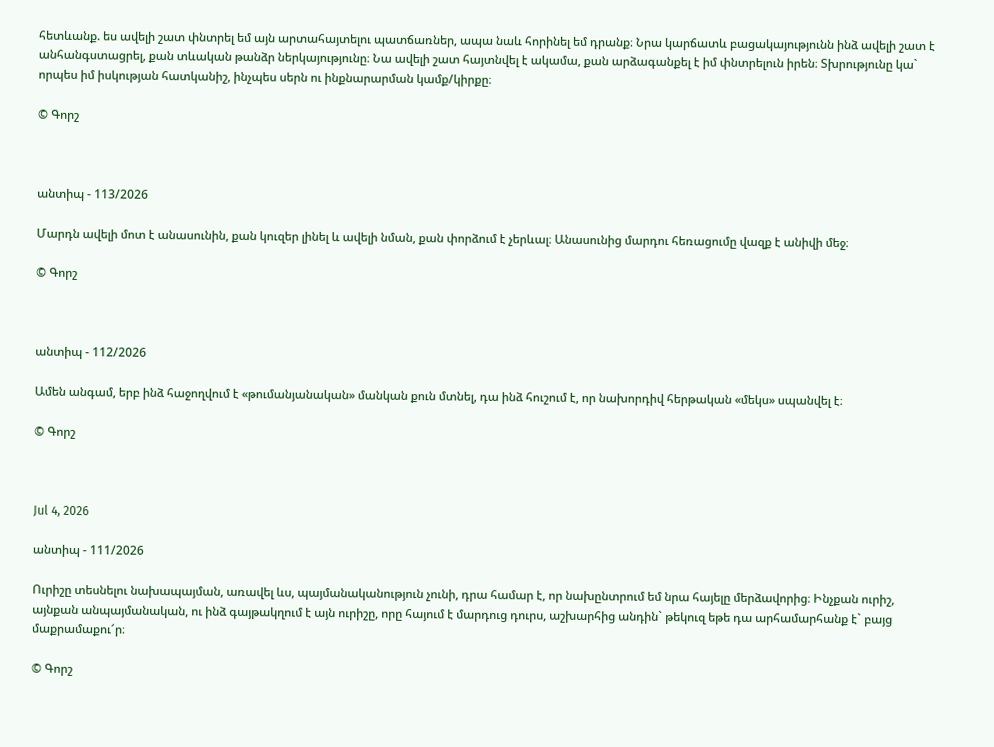հետևանք. ես ավելի շատ փնտրել եմ այն արտահայտելու պատճառներ, ապա նաև հորինել եմ դրանք։ Նրա կարճատև բացակայությունն ինձ ավելի շատ է անհանգստացրել, քան տևական թանձր ներկայությունը։ Նա ավելի շատ հայտնվել է ակամա, քան արձագանքել է իմ փնտրելուն իրեն։ Տխրությունը կա` որպես իմ իսկության հատկանիշ, ինչպես սերն ու ինքնարարման կամք/կիրքը։

© Գորշ



անտիպ - 113/2026

Մարդն ավելի մոտ է անասունին, քան կուզեր լինել և ավելի նման, քան փորձում է չերևալ։ Անասունից մարդու հեռացումը վազք է անիվի մեջ։

© Գորշ



անտիպ - 112/2026

Ամեն անգամ, երբ ինձ հաջողվում է «թումանյանական» մանկան քուն մտնել, դա ինձ հուշում է, որ նախորդիվ հերթական «մեկս» սպանվել է։

© Գորշ



Jul 4, 2026

անտիպ - 111/2026

Ուրիշը տեսնելու նախապայման, առավել ևս, պայմանականություն չունի, դրա համար է, որ նախընտրում եմ նրա հայելը մերձավորից։ Ինչքան ուրիշ, այնքան անպայմանական, ու ինձ գայթակղում է այն ուրիշը, որը հայում է մարդուց դուրս, աշխարհից անդին` թեկուզ եթե դա արհամարհանք է` բայց մաքրամաքու՜ր։

© Գորշ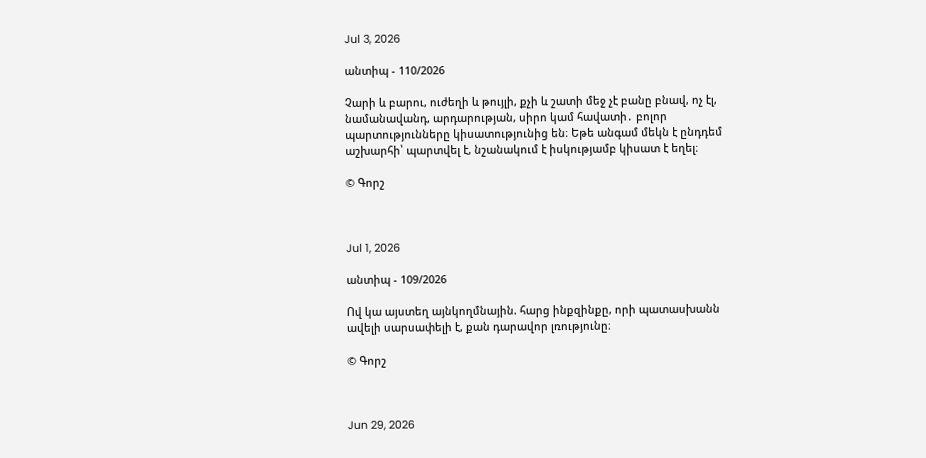Jul 3, 2026

անտիպ - 110/2026

Չարի և բարու, ուժեղի և թույլի, քչի և շատի մեջ չէ բանը բնավ, ոչ էլ, նամանավանդ, արդարության, սիրո կամ հավատի․ բոլոր պարտությունները կիսատությունից են։ Եթե անգամ մեկն է ընդդեմ աշխարհի՝ պարտվել է, նշանակում է իսկությամբ կիսատ է եղել։

© Գորշ



Jul 1, 2026

անտիպ - 109/2026

Ով կա այստեղ այնկողմնային. հարց ինքզինքը, որի պատասխանն ավելի սարսափելի է, քան դարավոր լռությունը։

© Գորշ



Jun 29, 2026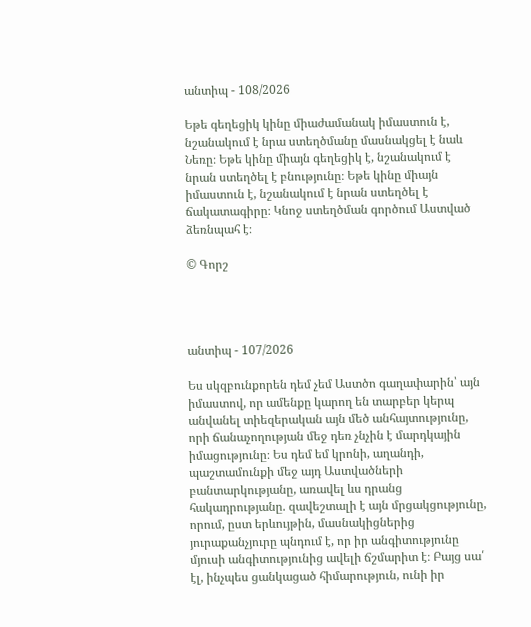անտիպ - 108/2026

Եթե գեղեցիկ կինը միաժամանակ իմաստուն է, նշանակում է նրա ստեղծմանը մասնակցել է նաև Նեռը։ Եթե կինը միայն գեղեցիկ է, նշանակում է նրան ստեղծել է բնությունը։ Եթե կինը միայն իմաստուն է, նշանակում է նրան ստեղծել է ճակատագիրը։ Կնոջ ստեղծման գործում Աստված ձեռնպահ է։

© Գորշ




անտիպ - 107/2026

Ես սկզբունքորեն դեմ չեմ Աստծո գաղափարին՝ այն իմաստով, որ ամենքը կարող են տարբեր կերպ անվանել տիեզերական այն մեծ անհայտությունը, որի ճանաչողության մեջ դեռ չնչին է մարդկային իմացությունը։ Ես դեմ եմ կրոնի, աղանդի, պաշտամունքի մեջ այդ Աստվածների բանտարկությանը, առավել ևս դրանց հակադրությանը. զավեշտալի է այն մրցակցությունը, որում, ըստ երևույթին, մասնակիցներից յուրաքանչյուրը պնդում է, որ իր անգիտությունը մյուսի անգիտությունից ավելի ճշմարիտ է։ Բայց սա՛ էլ, ինչպես ցանկացած հիմարություն, ունի իր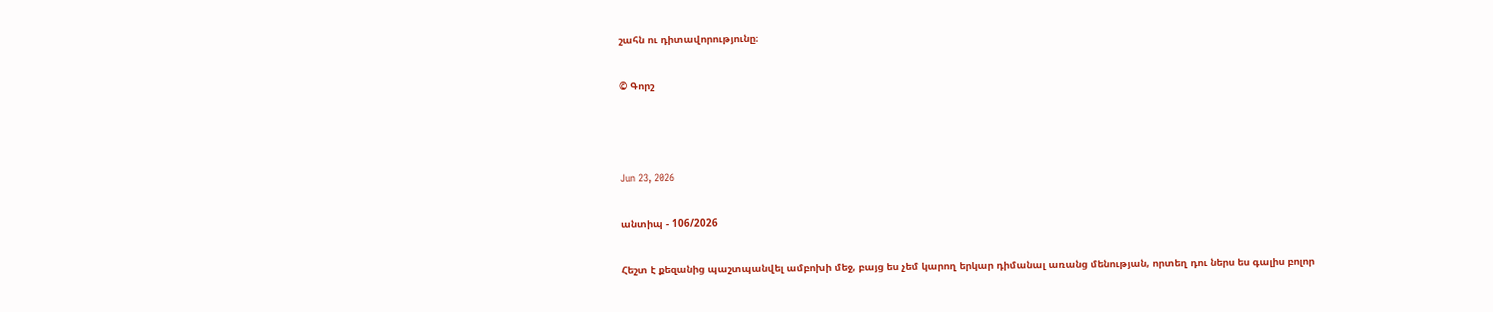շահն ու դիտավորությունը։

© Գորշ



Jun 23, 2026

անտիպ - 106/2026

Հեշտ է քեզանից պաշտպանվել ամբոխի մեջ, բայց ես չեմ կարող երկար դիմանալ առանց մենության, որտեղ դու ներս ես գալիս բոլոր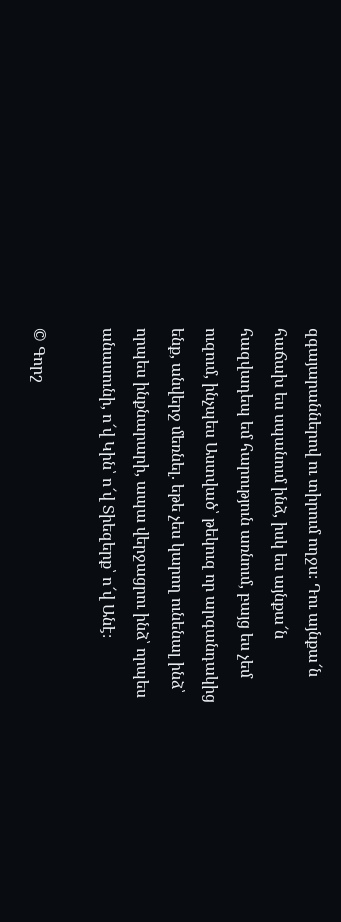զգայարաններով ու տիրում ողջս։ Դու այնքա՜ն հաճախ ես սպանում ինձ, իսկ ես այնքա՜ն հազվադեպ եմ հարություն առնում, բայց ես չեմ ուզում, ինչպես Աստված՝ թեկուզ որ արգանդակից ենք, անվերջ մեռնել. եթե չես կարող ունենալ ինձ՝ որպես ինքնարարի, ապա վերջացրու ինձ՝ որպես անասունի, ո՜վ Կին՝ ո՜վ Տիեզերք՝ ո՜վ Անէ։

© Գորշ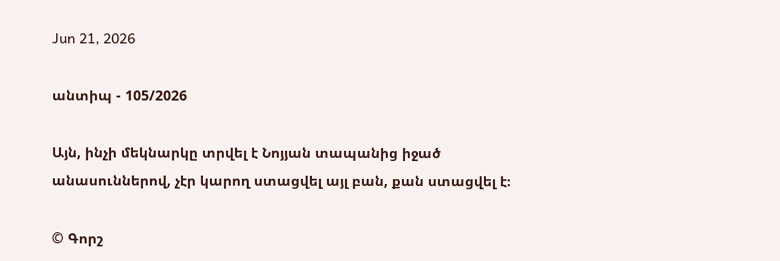Jun 21, 2026

անտիպ - 105/2026

Այն, ինչի մեկնարկը տրվել է Նոյյան տապանից իջած անասուններով, չէր կարող ստացվել այլ բան, քան ստացվել է։

© Գորշ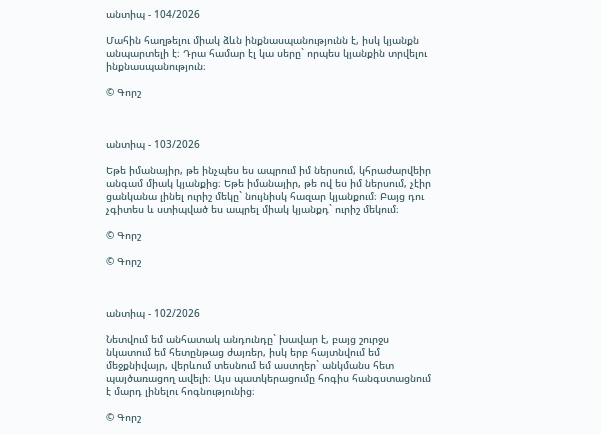անտիպ - 104/2026

Մահին հաղթելու միակ ձևն ինքնասպանությունն է, իսկ կյանքն անպարտելի է։ Դրա համար էլ կա սերը` որպես կյանքին տրվելու ինքնասպանություն։

© Գորշ



անտիպ - 103/2026

Եթե իմանայիր, թե ինչպես ես ապրում իմ ներսում, կհրաժարվեիր անգամ միակ կյանքից։ Եթե իմանայիր, թե ով ես իմ ներսում, չէիր ցանկանա լինել ուրիշ մեկը` նույնիսկ հազար կյանքում։ Բայց դու չգիտես և ստիպված ես ապրել միակ կյանքդ` ուրիշ մեկում։

© Գորշ

© Գորշ



անտիպ - 102/2026

Նետվում եմ անհատակ անդունդը` խավար է, բայց շուրջս նկատում եմ հետընթաց ժայռեր, իսկ երբ հայտնվում եմ մեջքնիվայր, վերևում տեսնում եմ աստղեր` անկմանս հետ պայծառացող ավելի։ Այս պատկերացումը հոգիս հանգստացնում է մարդ լինելու հոգնությունից։

© Գորշ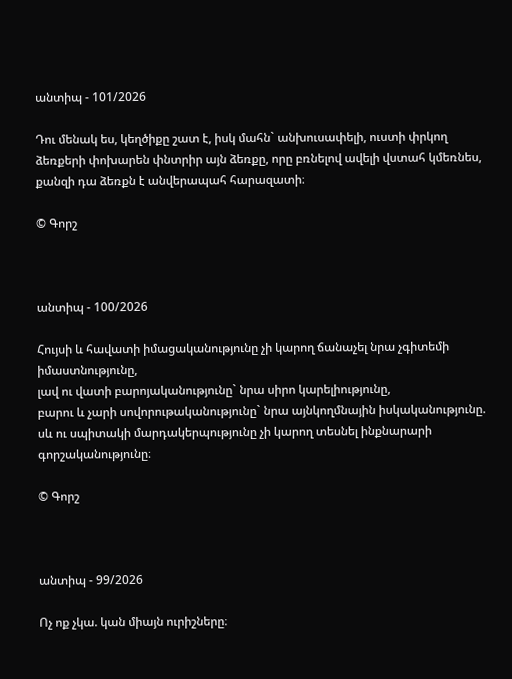անտիպ - 101/2026

Դու մենակ ես, կեղծիքը շատ է, իսկ մահն` անխուսափելի, ուստի փրկող ձեռքերի փոխարեն փնտրիր այն ձեռքը, որը բռնելով ավելի վստահ կմեռնես, քանզի դա ձեռքն է անվերապահ հարազատի։

© Գորշ



անտիպ - 100/2026

Հույսի և հավատի իմացականությունը չի կարող ճանաչել նրա չգիտեմի իմաստնությունը,
լավ ու վատի բարոյականությունը` նրա սիրո կարելիությունը,
բարու և չարի սովորութականությունը` նրա այնկողմնային իսկականությունը.
սև ու սպիտակի մարդակերպությունը չի կարող տեսնել ինքնարարի գորշականությունը։

© Գորշ



անտիպ - 99/2026

Ոչ ոք չկա. կան միայն ուրիշները։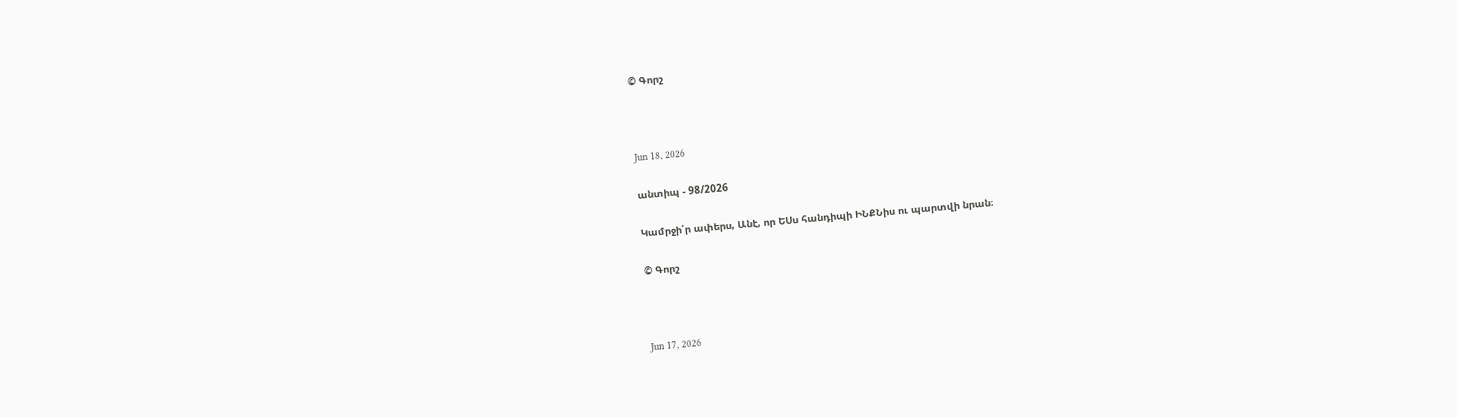© Գորշ



Jun 18, 2026

անտիպ - 98/2026

Կամրջի՛ր ափերս, Անէ, որ ԵՍս հանդիպի ԻՆՔՆիս ու պարտվի նրան։

© Գորշ



Jun 17, 2026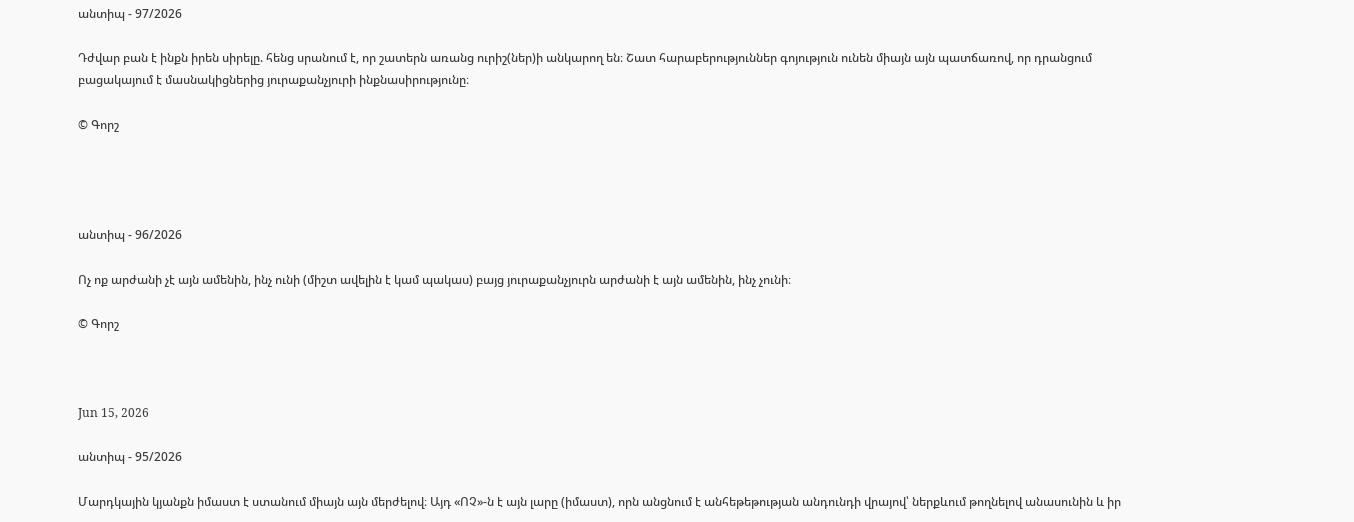անտիպ - 97/2026

Դժվար բան է ինքն իրեն սիրելը. հենց սրանում է, որ շատերն առանց ուրիշ(ներ)ի անկարող են։ Շատ հարաբերություններ գոյություն ունեն միայն այն պատճառով, որ դրանցում բացակայում է մասնակիցներից յուրաքանչյուրի ինքնասիրությունը։

© Գորշ




անտիպ - 96/2026

Ոչ ոք արժանի չէ այն ամենին, ինչ ունի (միշտ ավելին է կամ պակաս) բայց յուրաքանչյուրն արժանի է այն ամենին, ինչ չունի։

© Գորշ



Jun 15, 2026

անտիպ - 95/2026

Մարդկային կյանքն իմաստ է ստանում միայն այն մերժելով։ Այդ «ՈՉ»-ն է այն լարը (իմաստ), որն անցնում է անհեթեթության անդունդի վրայով՝ ներքևում թողնելով անասունին և իր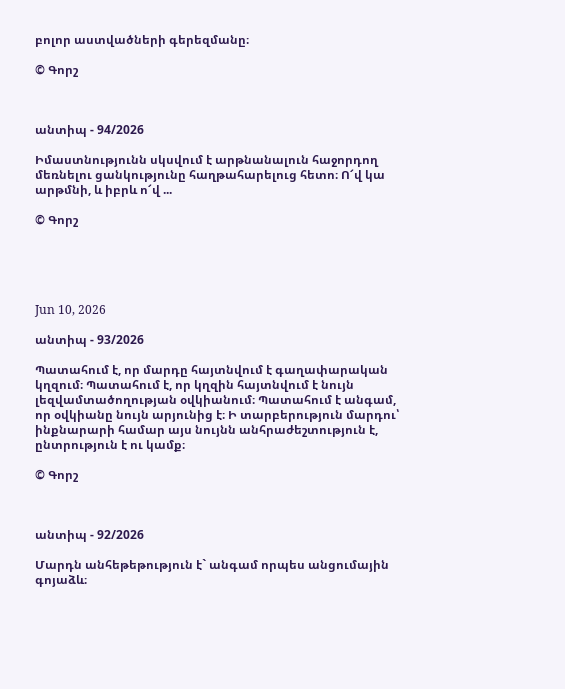բոլոր աստվածների գերեզմանը։

© Գորշ



անտիպ - 94/2026

Իմաստնությունն սկսվում է արթնանալուն հաջորդող մեռնելու ցանկությունը հաղթահարելուց հետո։ Ո՜վ կա արթմնի, և իբրև ո՜վ ...

© Գորշ





Jun 10, 2026

անտիպ - 93/2026

Պատահում է, որ մարդը հայտնվում է գաղափարական կղզում։ Պատահում է, որ կղզին հայտնվում է նույն լեզվամտածողության օվկիանում։ Պատահում է անգամ, որ օվկիանը նույն արյունից է։ Ի տարբերություն մարդու՝ ինքնարարի համար այս նույնն անհրաժեշտություն է, ընտրություն է ու կամք։

© Գորշ



անտիպ - 92/2026

Մարդն անհեթեթություն է` անգամ որպես անցումային գոյաձև։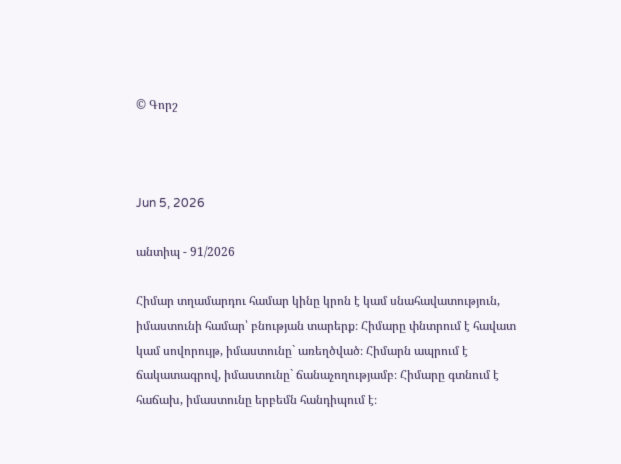© Գորշ



Jun 5, 2026

անտիպ - 91/2026

Հիմար տղամարդու համար կինը կրոն է կամ սնահավատություն, իմաստունի համար՝ բնության տարերք։ Հիմարը փնտրում է հավատ կամ սովորույթ, իմաստունը` առեղծված։ Հիմարն ապրում է ճակատագրով, իմաստունը` ճանաչողությամբ։ Հիմարը գտնում է հաճախ, իմաստունը երբեմն հանդիպում է։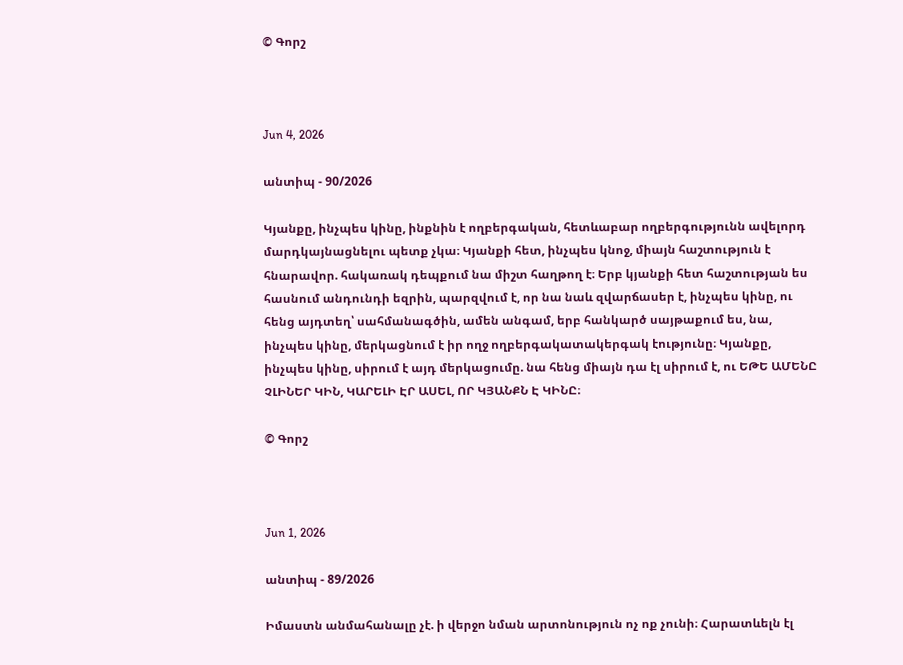© Գորշ



Jun 4, 2026

անտիպ - 90/2026

Կյանքը, ինչպես կինը, ինքնին է ողբերգական, հետևաբար ողբերգությունն ավելորդ մարդկայնացնելու պետք չկա։ Կյանքի հետ, ինչպես կնոջ, միայն հաշտություն է հնարավոր. հակառակ դեպքում նա միշտ հաղթող է։ Երբ կյանքի հետ հաշտության ես հասնում անդունդի եզրին, պարզվում է, որ նա նաև զվարճասեր է, ինչպես կինը, ու հենց այդտեղ՝ սահմանագծին, ամեն անգամ, երբ հանկարծ սայթաքում ես, նա, ինչպես կինը, մերկացնում է իր ողջ ողբերգակատակերգակ էությունը։ Կյանքը, ինչպես կինը, սիրում է այդ մերկացումը. նա հենց միայն դա էլ սիրում է, ու ԵԹԵ ԱՄԵՆԸ ՉԼԻՆԵՐ ԿԻՆ, ԿԱՐԵԼԻ ԷՐ ԱՍԵԼ, ՈՐ ԿՅԱՆՔՆ Է ԿԻՆԸ։

© Գորշ



Jun 1, 2026

անտիպ - 89/2026

Իմաստն անմահանալը չէ. ի վերջո նման արտոնություն ոչ ոք չունի։ Հարատևելն էլ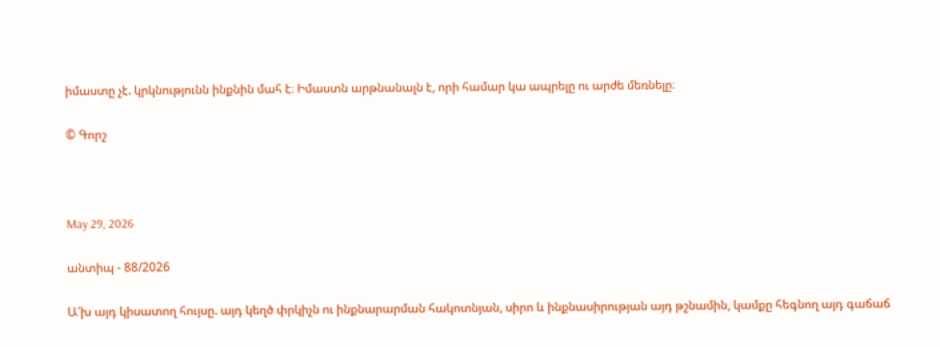իմաստը չէ. կրկնությունն ինքնին մահ է։ Իմաստն արթնանալն է, որի համար կա ապրելը ու արժե մեռնելը։

© Գորշ



May 29, 2026

անտիպ - 88/2026

Ա՜խ այդ կիսատող հույսը. այդ կեղծ փրկիչն ու ինքնարարման հակոտնյան, սիրո և ինքնասիրության այդ թշնամին, կամքը հեգնող այդ գաճաճ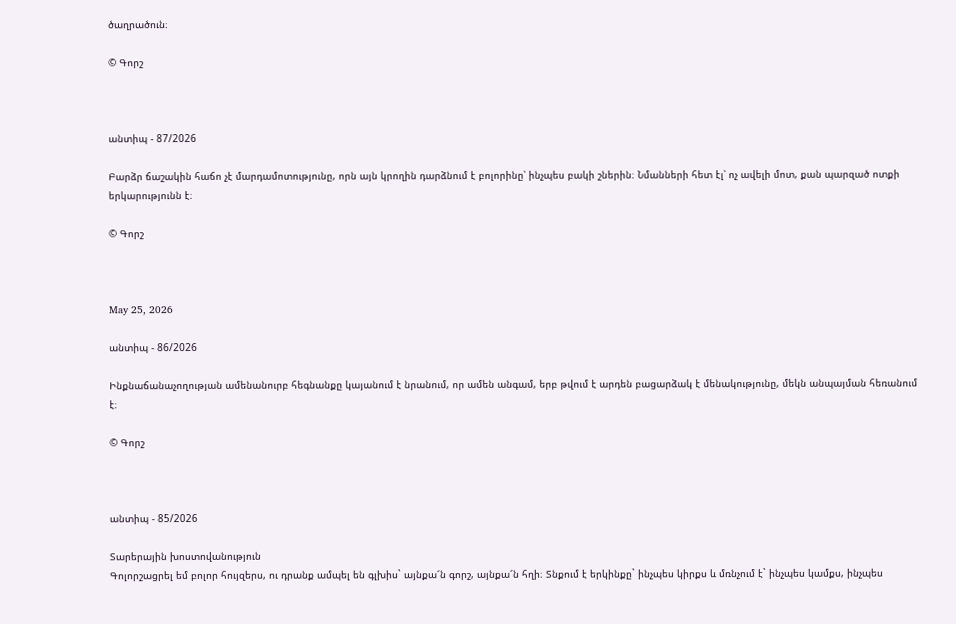ծաղրածուն։

© Գորշ



անտիպ - 87/2026

Բարձր ճաշակին հաճո չէ մարդամոտությունը, որն այն կրողին դարձնում է բոլորինը՝ ինչպես բակի շներին։ Նմանների հետ էլ՝ ոչ ավելի մոտ, քան պարզած ոտքի երկարությունն է։

© Գորշ



May 25, 2026

անտիպ - 86/2026

Ինքնաճանաչողության ամենանուրբ հեգնանքը կայանում է նրանում, որ ամեն անգամ, երբ թվում է արդեն բացարձակ է մենակությունը, մեկն անպայման հեռանում է։

© Գորշ



անտիպ - 85/2026

Տարերային խոստովանություն
Գոլորշացրել եմ բոլոր հույզերս, ու դրանք ամպել են գլխիս` այնքա՜ն գորշ, այնքա՜ն հղի։ Տնքում է երկինքը` ինչպես կիրքս և մռնչում է` ինչպես կամքս, ինչպես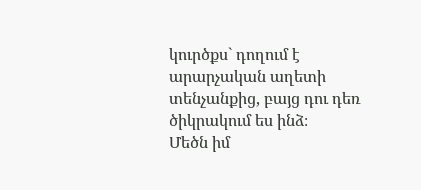կուրծքս` դողում է արարչական աղետի տենչանքից, բայց դու դեռ ծիկրակում ես ինձ։
Մեծն իմ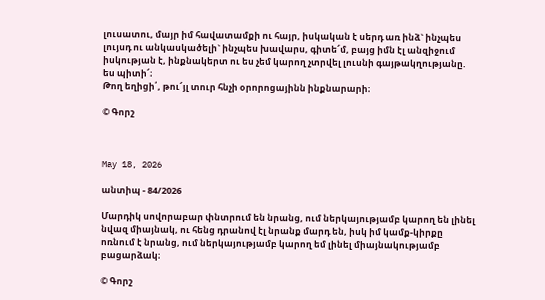լուսատու, մայր իմ հավատամքի ու հայր, իսկական է սերդ առ ինձ` ինչպես լույսդ ու անկասկածելի` ինչպես խավարս, գիտե՜մ, բայց իմն էլ անզիջում իսկության է, ինքնակերտ ու ես չեմ կարող չտրվել լուսնի գայթակղությանը. ես պիտի՜։
Թող եղիցի՛, թու՜յլ տուր հնչի օրորոցայինն ինքնարարի։

© Գորշ



May 18, 2026

անտիպ - 84/2026

Մարդիկ սովորաբար փնտրում են նրանց, ում ներկայությամբ կարող են լինել նվազ միայնակ, ու հենց դրանով էլ նրանք մարդ են, իսկ իմ կամք-կիրքը ոռնում է նրանց, ում ներկայությամբ կարող եմ լինել միայնակությամբ բացարձակ։

© Գորշ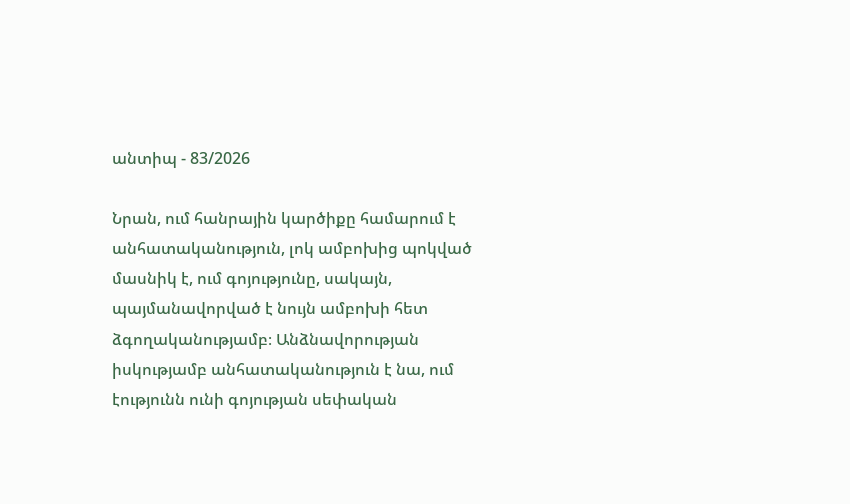անտիպ - 83/2026

Նրան, ում հանրային կարծիքը համարում է անհատականություն, լոկ ամբոխից պոկված մասնիկ է, ում գոյությունը, սակայն, պայմանավորված է նույն ամբոխի հետ ձգողականությամբ։ Անձնավորության իսկությամբ անհատականություն է նա, ում էությունն ունի գոյության սեփական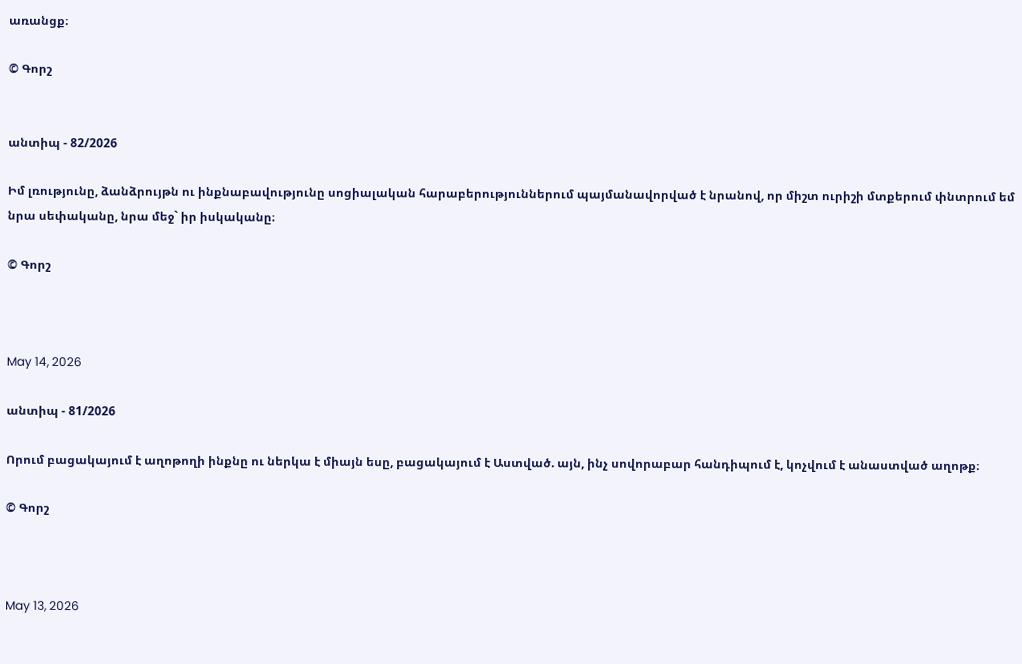առանցք։

© Գորշ


անտիպ - 82/2026

Իմ լռությունը, ձանձրույթն ու ինքնաբավությունը սոցիալական հարաբերություններում պայմանավորված է նրանով, որ միշտ ուրիշի մտքերում փնտրում եմ նրա սեփականը, նրա մեջ` իր իսկականը։

© Գորշ



May 14, 2026

անտիպ - 81/2026

Որում բացակայում է աղոթողի ինքնը ու ներկա է միայն եսը, բացակայում է Աստված. այն, ինչ սովորաբար հանդիպում է, կոչվում է անաստված աղոթք։

© Գորշ



May 13, 2026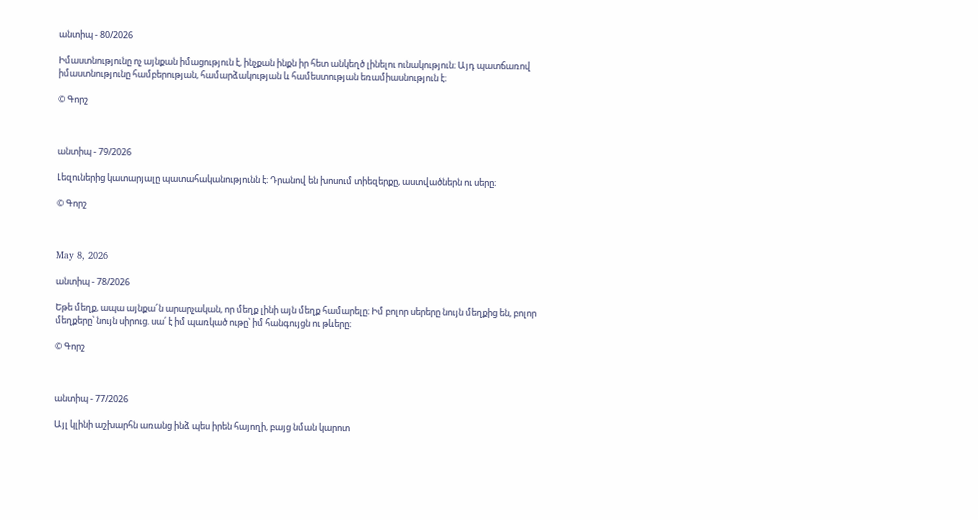անտիպ - 80/2026

Իմաստնությունը ոչ այնքան իմացություն է, ինչքան ինքն իր հետ անկեղծ լինելու ունակություն։ Այդ պատճառով իմաստնությունը համբերության, համարձակության և համեստության եռամիասնություն է։

© Գորշ



անտիպ - 79/2026

Լեզուներից կատարյալը պատահականությունն է։ Դրանով են խոսում տիեզերքը, աստվածներն ու սերը։

© Գորշ



May 8, 2026

անտիպ - 78/2026

Եթե մեղք, ապա այնքա՜ն արարչական, որ մեղք լինի այն մեղք համարելը։ Իմ բոլոր սերերը նույն մեղքից են, բոլոր մեղքերը՝ նույն սիրուց. սա՛ է իմ պառկած ութը՝ իմ հանգույցն ու թևերը։

© Գորշ



անտիպ - 77/2026

Այլ կլինի աշխարհն առանց ինձ պես իրեն հայողի, բայց նման կարոտ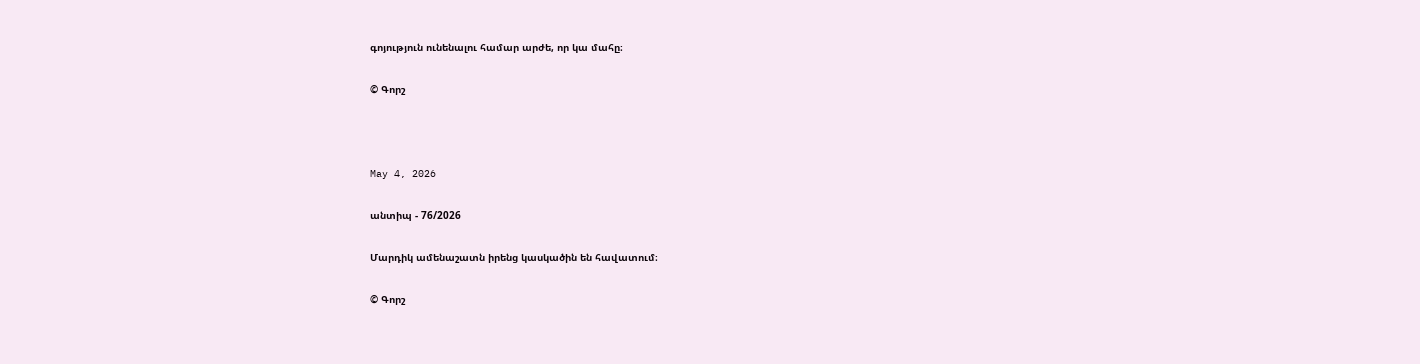գոյություն ունենալու համար արժե, որ կա մահը։

© Գորշ



May 4, 2026

անտիպ - 76/2026

Մարդիկ ամենաշատն իրենց կասկածին են հավատում։

© Գորշ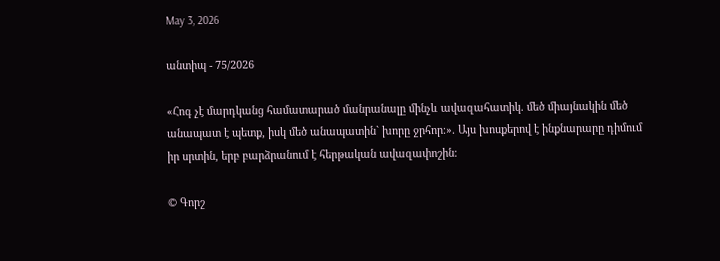May 3, 2026

անտիպ - 75/2026

«Հոգ չէ մարդկանց համատարած մանրանալը մինչև ավազահատիկ. մեծ միայնակին մեծ անապատ է պետք, իսկ մեծ անապատին` խորը ջրհոր։». Այս խոսքերով է ինքնարարը դիմում իր սրտին, երբ բարձրանում է հերթական ավազափոշին։

© Գորշ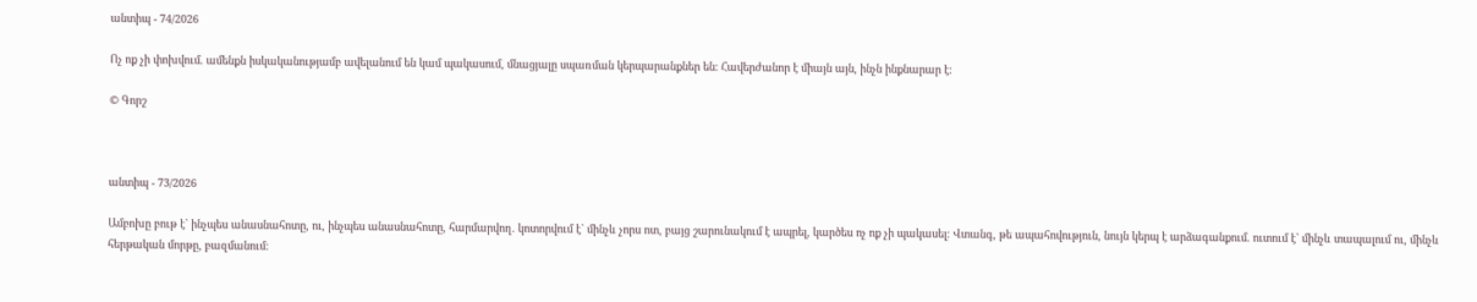անտիպ - 74/2026

Ոչ ոք չի փոխվում. ամենքն իսկականությամբ ավելանում են կամ պակասում, մնացյալը սպառման կերպարանքներ են։ Հավերժանոր է միայն այն, ինչն ինքնարար է։

© Գորշ



անտիպ - 73/2026

Ամբոխը բութ է` ինչպես անասնահոտը, ու, ինչպես անասնահոտը, հարմարվող. կոտորվում է` մինչև չորս ոտ, բայց շարունակում է ապրել, կարծես ոչ ոք չի պակասել։ Վտանգ, թե ապահովություն, նույն կերպ է արձագանքում. ուտում է` մինչև տապալում ու, մինչև հերթական մորթը, բազմանում։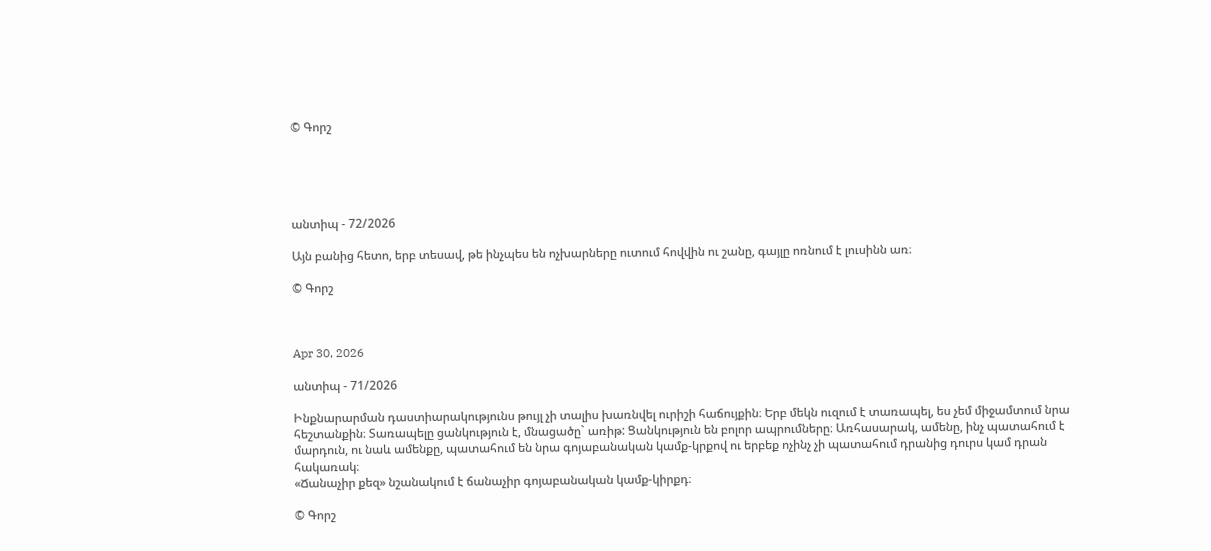© Գորշ





անտիպ - 72/2026

Այն բանից հետո, երբ տեսավ, թե ինչպես են ոչխարները ուտում հովվին ու շանը, գայլը ոռնում է լուսինն առ։

© Գորշ



Apr 30, 2026

անտիպ - 71/2026

Ինքնարարման դաստիարակությունս թույլ չի տալիս խառնվել ուրիշի հաճույքին։ Երբ մեկն ուզում է տառապել, ես չեմ միջամտում նրա հեշտանքին։ Տառապելը ցանկություն է, մնացածը` առիթ: Ցանկություն են բոլոր ապրումները։ Առհասարակ, ամենը, ինչ պատահում է մարդուն, ու նաև ամենքը, պատահում են նրա գոյաբանական կամք-կրքով ու երբեք ոչինչ չի պատահում դրանից դուրս կամ դրան հակառակ։
«Ճանաչիր քեզ» նշանակում է ճանաչիր գոյաբանական կամք-կիրքդ։

© Գորշ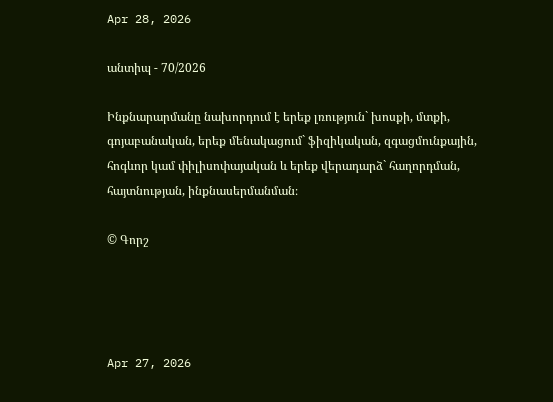Apr 28, 2026

անտիպ - 70/2026

Ինքնարարմանը նախորդում է երեք լռություն` խոսքի, մտքի, գոյաբանական, երեք մենակացում` ֆիզիկական, զգացմունքային, հոգևոր կամ փիլիսոփայական և երեք վերադարձ` հաղորդման, հայտնության, ինքնասերմանման։

© Գորշ




Apr 27, 2026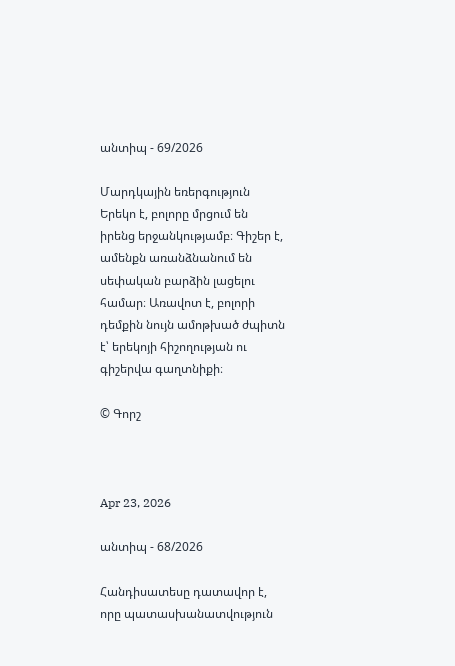անտիպ - 69/2026

Մարդկային եռերգություն
Երեկո է, բոլորը մրցում են իրենց երջանկությամբ։ Գիշեր է, ամենքն առանձնանում են սեփական բարձին լացելու համար։ Առավոտ է, բոլորի դեմքին նույն ամոթխած ժպիտն է՝ երեկոյի հիշողության ու գիշերվա գաղտնիքի։

© Գորշ



Apr 23, 2026

անտիպ - 68/2026

Հանդիսատեսը դատավոր է, որը պատասխանատվություն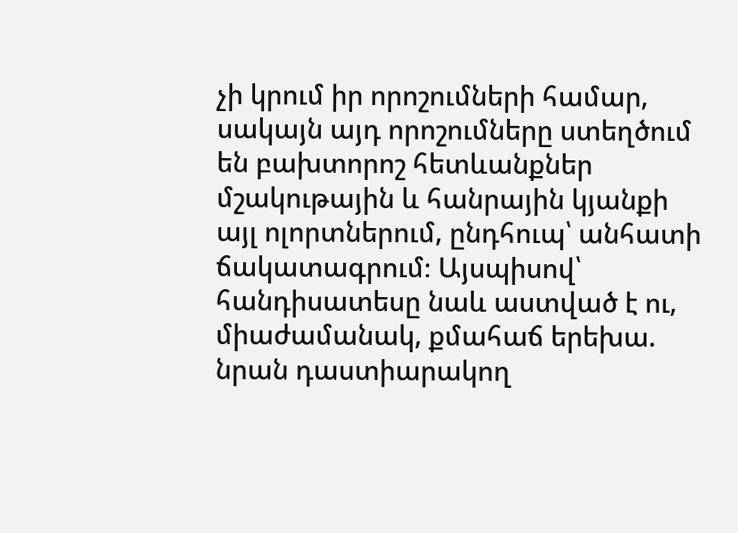չի կրում իր որոշումների համար, սակայն այդ որոշումները ստեղծում են բախտորոշ հետևանքներ մշակութային և հանրային կյանքի այլ ոլորտներում, ընդհուպ՝ անհատի ճակատագրում։ Այսպիսով՝ հանդիսատեսը նաև աստված է ու, միաժամանակ, քմահաճ երեխա. նրան դաստիարակող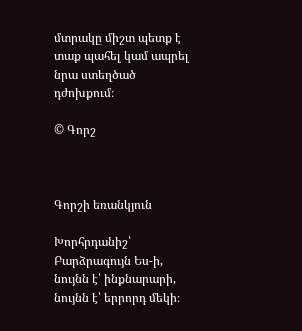մտրակը միշտ պետք է տաք պահել կամ ապրել նրա ստեղծած դժոխքում։

© Գորշ



Գորշի եռանկյուն

Խորհրդանիշ՝ Բարձրագույն Ես-ի, նույնն է՝ ինքնարարի, նույնն է՝ երրորդ մեկի։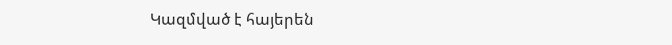Կազմված է հայերեն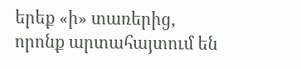երեք «ի» տառերից, որոնք արտահայտում են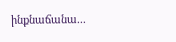ինքնաճանա...